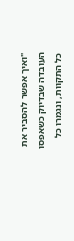"ואיך אפשר להסביר את העובדה שבדיוק כשאפסו כל התקוות, ונגמרו כל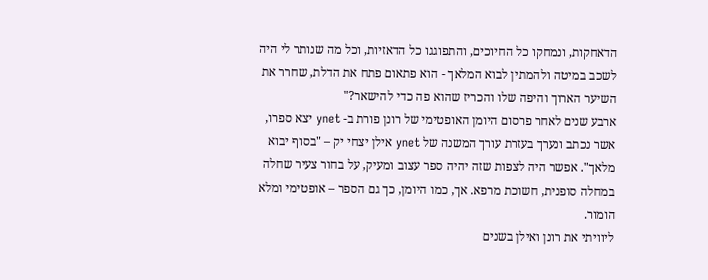הדאחקות, ונמחקו כל החיוכים, והתפוגגו כל הדאזיות, וכל מה שנותר לי היה לשכב במיטה ולהמתין לבוא המלאך - הוא פתאום פתח את הדלת, שחרר את השיער הארוך והיפה שלו והכריז שהוא פה כדי להישאר?"
ארבע שנים לאחר פרסום היומן האופטימי של רונן פורת ב- ynet יצא ספרו, אשר נכתב ונערך בעזרת עורך המשנה של ynet אילן יצחי יק – "בסוף יבוא מלאך". אפשר היה לצפות שזה יהיה ספר עצוב ומעיק, על בחור צעיר שחלה במחלה סופנית, חשוכת מרפא. אך, כמו היומן, כך גם הספר – אופטימי ומלא הומור.
ליוויתי את רונן ואילן בשנים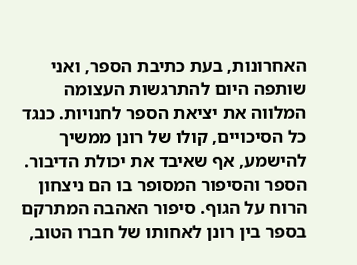האחרונות, בעת כתיבת הספר, ואני שותפה היום להתרגשות העצומה המלווה את יציאת הספר לחנויות. כנגד כל הסיכויים, קולו של רונן ממשיך להישמע, אף שאיבד את יכולת הדיבור. הספר והסיפור המסופר בו הם ניצחון הרוח על הגוף. סיפור האהבה המתרקם בספר בין רונן לאחותו של חברו הטוב,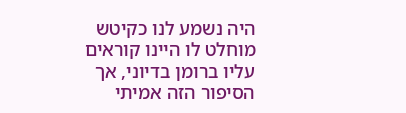היה נשמע לנו כקיטש מוחלט לו היינו קוראים עליו ברומן בדיוני, אך הסיפור הזה אמיתי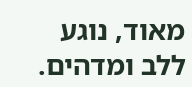מאוד, נוגע ללב ומדהים.